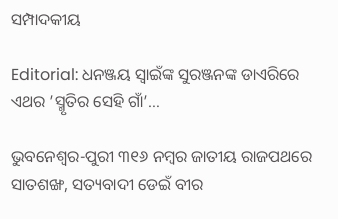ସମ୍ପାଦକୀୟ

Editorial: ଧନଞ୍ଜୟ ସ୍ୱାଇଁଙ୍କ ସୁରଞ୍ଜନଙ୍କ ଡାଏରିରେ ଏଥର ’ସ୍ମୃତିର ସେହି ଗାଁ’…

ଭୁବନେଶ୍ୱର-ପୁରୀ ୩୧୬ ନମ୍ବର ଜାତୀୟ ରାଜପଥରେ ସାତଶଙ୍ଖ, ସତ୍ୟବାଦୀ ଡେଇଁ ବୀର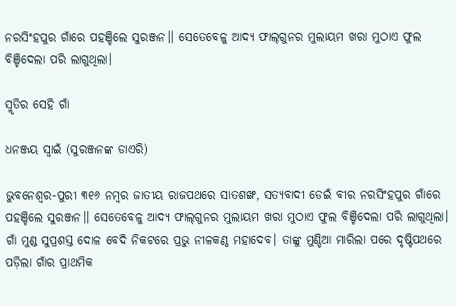ନରସିଂହପୁର ଗାଁରେ ପହଞ୍ଚିଲେ ସୁରଞ୍ଜନ।। ସେତେବେଳୁ ଆଦ୍ୟ ଫାଲ୍‌ଗୁନର ମୁଲାୟମ ଖରା ମୁଠାଏ ଫୁଲ ବିଞ୍ଚିଦେଲା ପରି ଲାଗୁଥିଲା।

ସ୍ମୃତିର ସେହି ଗାଁ

ଧନଞ୍ଜୟ ସ୍ୱାଇଁ (ସୁରଞ୍ଜନଙ୍କ ଡାଏରି)

ଭୁବନେଶ୍ୱର-ପୁରୀ ୩୧୬ ନମ୍ବର ଜାତୀୟ ରାଜପଥରେ ସାତଶଙ୍ଖ, ସତ୍ୟବାଦୀ ଡେଇଁ ବୀର ନରସିଂହପୁର ଗାଁରେ ପହଞ୍ଚିଲେ ସୁରଞ୍ଜନ।। ସେତେବେଳୁ ଆଦ୍ୟ ଫାଲ୍‌ଗୁନର ମୁଲାୟମ ଖରା ମୁଠାଏ ଫୁଲ ବିଞ୍ଚିଦେଲା ପରି ଲାଗୁଥିଲା। ଗାଁ ମୁଣ୍ଡ ସୁପ୍ରଶସ୍ତ ଦୋଳ ବେଦି ନିକଟରେ ପ୍ରଭୁ ନୀଳକଣ୍ଠ ମହାଦେବ। ତାଙ୍କୁ ମୁଣ୍ଡିଆ ମାରିଲା ପରେ ଦୃଷ୍ଟିପଥରେ ପଡ଼ିଲା ଗାଁର ପ୍ରାଥମିକ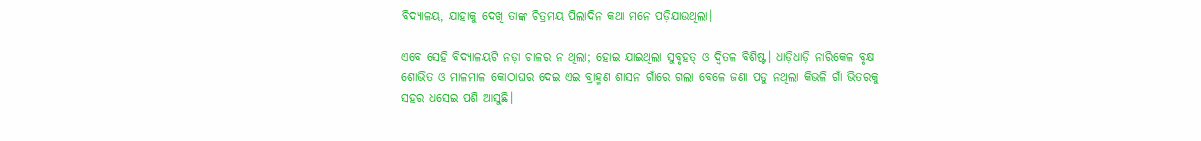ବିଦ୍ୟାଳୟ, ଯାହାକୁ ଦେଖି ତାଙ୍କ ଚିତ୍ରମୟ ପିଲାଦିନ କଥା ମନେ ପଡ଼ିଯାଉଥିଲା।

ଏବେ ସେହି ବିଦ୍ୟାଳୟଟି ନଡ଼ା ଚାଳର ନ ଥିଲା; ହୋଇ ଯାଇଥିଲା ସୁବୃହତ୍ ଓ ଦ୍ୱିତଳ ବିଶିଷ୍ଟ। ଧାଡ଼ିଧାଡ଼ି ନାରିକେଳ ବୃକ୍ଷ ଶୋଭିତ ଓ ମାଳମାଳ କୋଠାଘର ଦେଇ ଏଇ ବ୍ରାହ୍ମଣ ଶାସନ ଗାଁରେ ଗଲା ବେଳେ ଜଣା ପଡୁ ନଥିଲା କିଭଳି ଗାଁ ଭିତରକୁ ସହର ଧସେଇ ପଶି ଆସୁଛି।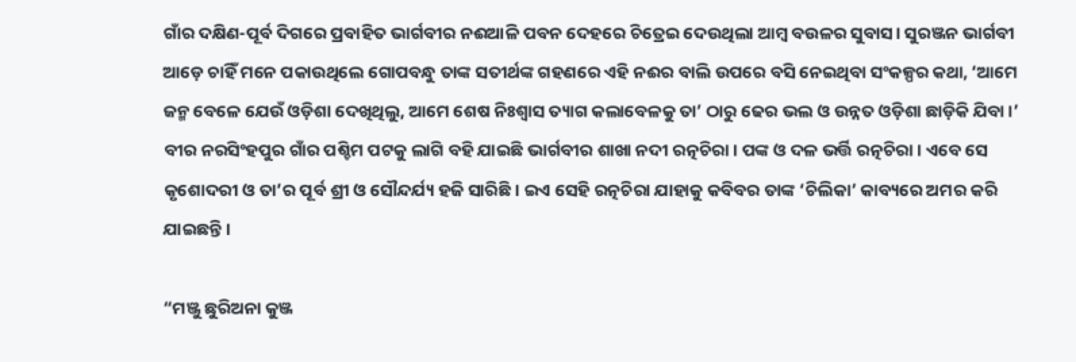ଗାଁର ଦକ୍ଷିଣ-ପୂର୍ବ ଦିଗରେ ପ୍ରବାହିତ ଭାର୍ଗବୀର ନଈଆଳି ପବନ ଦେହରେ ଚିତ୍ରେଇ ଦେଉଥିଲା ଆମ୍ବ ବଉଳର ସୁବାସ। ସୁରଞ୍ଜନ ଭାର୍ଗବୀ ଆଡ଼େ ଚାହିଁ ମନେ ପକାଉଥିଲେ ଗୋପବନ୍ଧୁ ତାଙ୍କ ସତୀର୍ଥଙ୍କ ଗହଣରେ ଏହି ନଈର ବାଲି ଉପରେ ବସି ନେଇଥିବା ସଂକଳ୍ପର କଥା, ‘ଆମେ ଜନ୍ମ ବେଳେ ଯେଉଁ ଓଡ଼ିଶା ଦେଖିଥିଲୁ, ଆମେ ଶେଷ ନିଃଶ୍ୱାସ ତ୍ୟାଗ କଲାବେଳକୁ ତା’ ଠାରୁ ଢେର ଭଲ ଓ ଉନ୍ନତ ଓଡ଼ିଶା ଛାଡ଼ିକି ଯିବା।’ ବୀର ନରସିଂହପୁର ଗାଁର ପଶ୍ଚିମ ପଟକୁ ଲାଗି ବହି ଯାଇଛି ଭାର୍ଗବୀର ଶାଖା ନଦୀ ରତ୍ନଚିରା। ପଙ୍କ ଓ ଦଳ ଭର୍ତ୍ତି ରତ୍ନଚିରା। ଏବେ ସେ କୃଶୋଦରୀ ଓ ତା’ର ପୂର୍ବ ଶ୍ରୀ ଓ ସୌନ୍ଦର୍ଯ୍ୟ ହଜି ସାରିଛି। ଇଏ ସେହି ରତ୍ନଚିରା ଯାହାକୁ କବିବର ତାଙ୍କ ‘ଚିଲିକା’ କାବ୍ୟରେ ଅମର କରି ଯାଇଛନ୍ତି।

“ମଞ୍ଜୁ ଛୁରିଅନା କୁଞ୍ଜ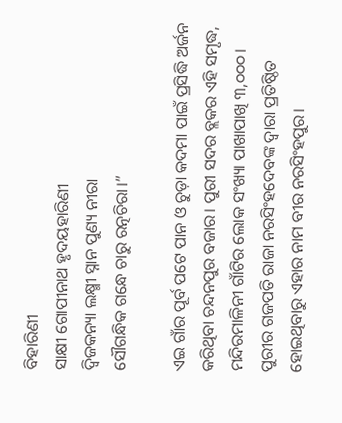ବିହାରିଣୀ
ସାକ୍ଷୀ ଗୋପୀନାଥ ହୃଦୟହାରିଣୀ
ଦ୍ୱିଜକନ୍ୟା ଲକ୍ଷ୍ମୀ ସ୍ନାନ ପୁଣ୍ୟ ନୀରା
ସୌଗନ୍ଧିକ ଗନ୍ଧେ ଚାରୁ ରତ୍ନଚିରା।”

ଏଇ ଗାଁର ପୂର୍ବ ପଟେ ପାନ ଓ ଚୁଡ଼ା କଦମା ପାଇଁ ପ୍ରସିଦ୍ଧି ଅର୍ଜନ କରିଥିବା ଚନ୍ଦନପୁର ବଜାର। ପୁରୀ ସଦର ବ୍ଲକର ଏହି ସମୃଦ୍ଧ, ମନ୍ଦିରମାଳିନୀ ଗାଁଟିର ଲୋକ ସଂଖ୍ୟା ପାଖାପାଖି ୩,୦୦୦। ପୁରୀର ଗଜପତି ରାଜା ନରସିଂହଦେବଙ୍କ ଦ୍ୱାରା ପ୍ରତିଷ୍ଠିତ ହୋଇଥିବାରୁ ଏହାର ନାମ ବୀର ନରସିଂହପୁର।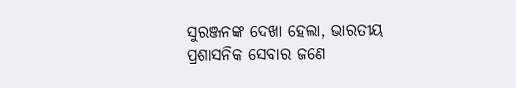ସୁରଞ୍ଜନଙ୍କ ଦେଖା ହେଲା, ଭାରତୀୟ ପ୍ରଶାସନିକ ସେବାର ଜଣେ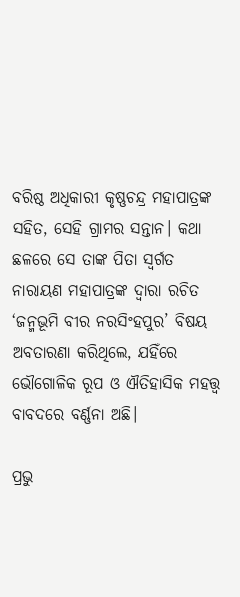ବରିଷ୍ଠ ଅଧିକାରୀ କୃଷ୍ଣଚନ୍ଦ୍ର ମହାପାତ୍ରଙ୍କ ସହିତ, ସେହି ଗ୍ରାମର ସନ୍ତାନ। କଥା ଛଳରେ ସେ ତାଙ୍କ ପିତା ସ୍ବର୍ଗତ ନାରାୟଣ ମହାପାତ୍ରଙ୍କ ଦ୍ୱାରା ରଚିତ ‘ଜନ୍ମଭୂମି ବୀର ନରସିଂହପୁର’ ବିଷୟ ଅବତାରଣା କରିଥିଲେ, ଯହିଁରେ ଭୌଗୋଳିକ ରୂପ ଓ ଐତିହାସିକ ମହତ୍ତ୍ୱ ବାବଦରେ ବର୍ଣ୍ଣନା ଅଛି।

ପ୍ରଭୁ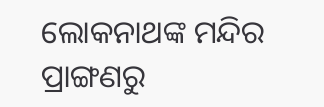ଲୋକନାଥଙ୍କ ମନ୍ଦିର ପ୍ରାଙ୍ଗଣରୁ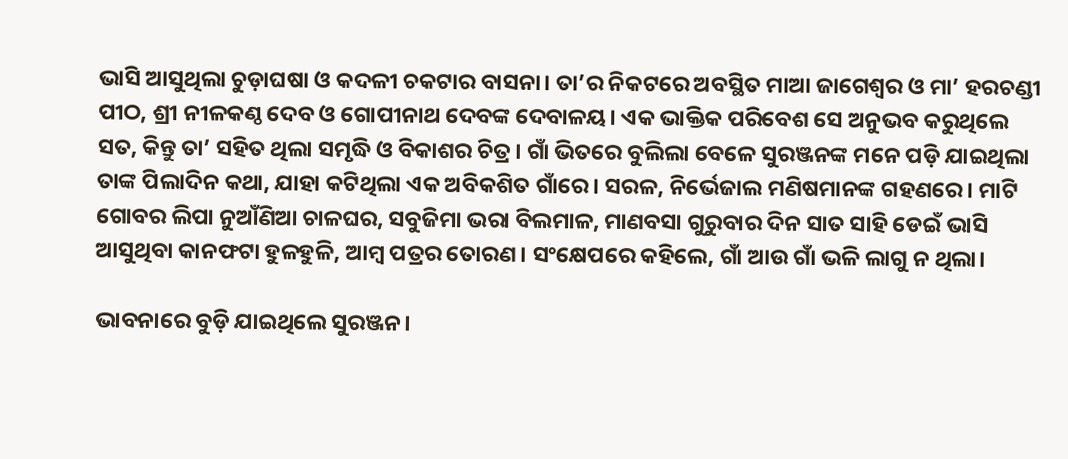ଭାସି ଆସୁଥିଲା ଚୁଡ଼ାଘଷା ଓ କଦଳୀ ଚକଟାର ବାସନା। ତା’ର ନିକଟରେ ଅବସ୍ଥିତ ମାଆ ଜାଗେଶ୍ୱର ଓ ମା’ ହରଚଣ୍ଡୀ ପୀଠ, ଶ୍ରୀ ନୀଳକଣ୍ଠ ଦେବ ଓ ଗୋପୀନାଥ ଦେବଙ୍କ ଦେବାଳୟ। ଏକ ଭାକ୍ତିକ ପରିବେଶ ସେ ଅନୁଭବ କରୁଥିଲେ ସତ, କିନ୍ତୁ ତା’ ସହିତ ଥିଲା ସମୃଦ୍ଧି ଓ ବିକାଶର ଚିତ୍ର। ଗ‌ାଁ ଭିତରେ ବୁଲିଲା ବେଳେ ସୁରଞ୍ଜନଙ୍କ ମନେ ପଡ଼ି ଯାଇଥିଲା ତାଙ୍କ ପିଲାଦିନ କଥା, ଯାହା କଟିଥିଲା ଏକ ଅବିକଶିତ ଗାଁରେ। ସରଳ, ନିର୍ଭେଜାଲ ମଣିଷମାନଙ୍କ ଗହଣରେ। ମାଟି ଗୋବର ଲିପା ନୁଆଁଣିଆ ଚାଳଘର, ସବୁଜିମା ଭରା ବିଲମାଳ, ମାଣବସା ଗୁରୁବାର ଦିନ ସାତ ସାହି ଡେଇଁ ଭାସି ଆସୁଥିବା କାନଫଟା ହୁଳହୁଳି, ଆମ୍ବ ପତ୍ରର ତୋରଣ। ସଂକ୍ଷେପରେ କହିଲେ, ଗାଁ ଆଉ ଗାଁ ଭଳି ଲାଗୁ ନ ଥିଲା।

ଭାବନାରେ ବୁଡ଼ି ଯାଇଥିଲେ ସୁରଞ୍ଜନ।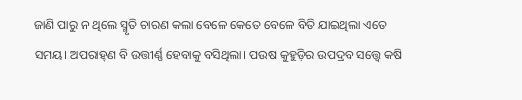ଜାଣି ପାରୁ ନ ଥିଲେ ସ୍ମୃତି ଚାରଣ କଲା ବେଳେ କେତେ ବେଳେ ବିତି ଯାଇଥିଲା ଏତେ ସମୟ। ଅପରାହ୍‌ଣ ବି ଉତ୍ତୀର୍ଣ୍ଣ ହେବାକୁ ବସିଥିଲା। ପଉଷ କୁହୁଡ଼ିର ଉପଦ୍ରବ ସତ୍ତ୍ୱେ କଷି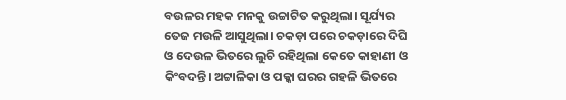ବଉଳର ମହକ ମନକୁ ଉଚ୍ଚାଟିତ କରୁଥିଲା। ସୂର୍ଯ୍ୟର ତେଜ ମଉଳି ଆସୁଥିଲା। ଚକଡ଼ା ପରେ ଚକଡ଼ାରେ ଦିଘି ଓ ଦେଉଳ ଭିତରେ ଲୁଚି ରହିଥିଲା କେତେ କାହାଣୀ ଓ କିଂବଦନ୍ତି। ଅଟ୍ଟାଳିକା ଓ ପକ୍କା ଘରର ଗହଳି ଭିତରେ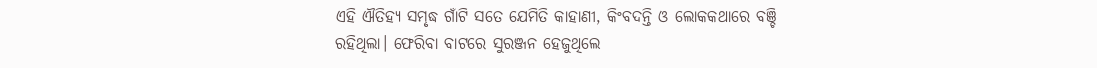ଏହି ଐତିହ୍ୟ ସମୃଦ୍ଧ ଗାଁଟି ସତେ ଯେମିତି କାହାଣୀ, କିଂବଦନ୍ତି ଓ ଲୋକକଥାରେ ବଞ୍ଚି ରହିଥିଲା। ଫେରିବା ବାଟରେ ସୁରଞ୍ଜନ ହେଜୁଥିଲେ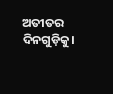ଅତୀତର ଦିନଗୁଡ଼ିକୁ।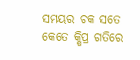ସମୟର ଚକ ସତେ କେତେ କ୍ଷିପ୍ର ଗତିରେ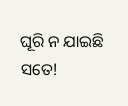ଘୂରି ନ ଯାଇଛି ସତେ!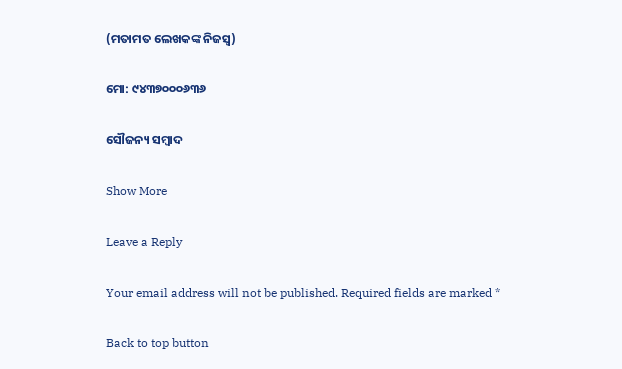(ମତାମତ ଲେଖକଙ୍କ ନିଜସ୍ବ)

ମୋ: ୯୪୩୭୦୦୦୬୩୬

ସୌଜନ୍ୟ ସମ୍ବାଦ

Show More

Leave a Reply

Your email address will not be published. Required fields are marked *

Back to top button